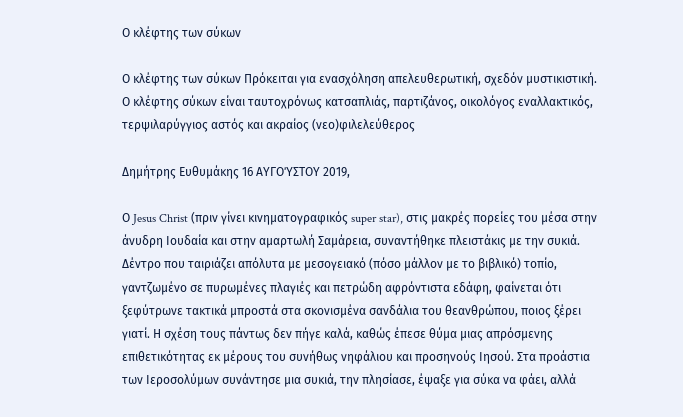Ο κλέφτης των σύκων

Ο κλέφτης των σύκων Πρόκειται για ενασχόληση απελευθερωτική, σχεδόν μυστικιστική. Ο κλέφτης σύκων είναι ταυτοχρόνως κατσαπλιάς, παρτιζάνος, οικολόγος εναλλακτικός, τερψιλαρύγγιος αστός και ακραίος (νεο)φιλελεύθερος

Δημήτρης Ευθυμάκης 16 ΑΥΓΟΎΣΤΟΥ 2019,

Ο Jesus Christ (πριν γίνει κινηματογραφικός super star), στις μακρές πορείες του μέσα στην άνυδρη Ιουδαία και στην αμαρτωλή Σαμάρεια, συναντήθηκε πλειστάκις με την συκιά. Δέντρο που ταιριάζει απόλυτα με μεσογειακό (πόσο μάλλον με το βιβλικό) τοπίο, γαντζωμένο σε πυρωμένες πλαγιές και πετρώδη αφρόντιστα εδάφη, φαίνεται ότι ξεφύτρωνε τακτικά μπροστά στα σκονισμένα σανδάλια του θεανθρώπου, ποιος ξέρει γιατί. Η σχέση τους πάντως δεν πήγε καλά, καθώς έπεσε θύμα μιας απρόσμενης επιθετικότητας εκ μέρους του συνήθως νηφάλιου και προσηνούς Ιησού. Στα προάστια των Ιεροσολύμων συνάντησε μια συκιά, την πλησίασε, έψαξε για σύκα να φάει, αλλά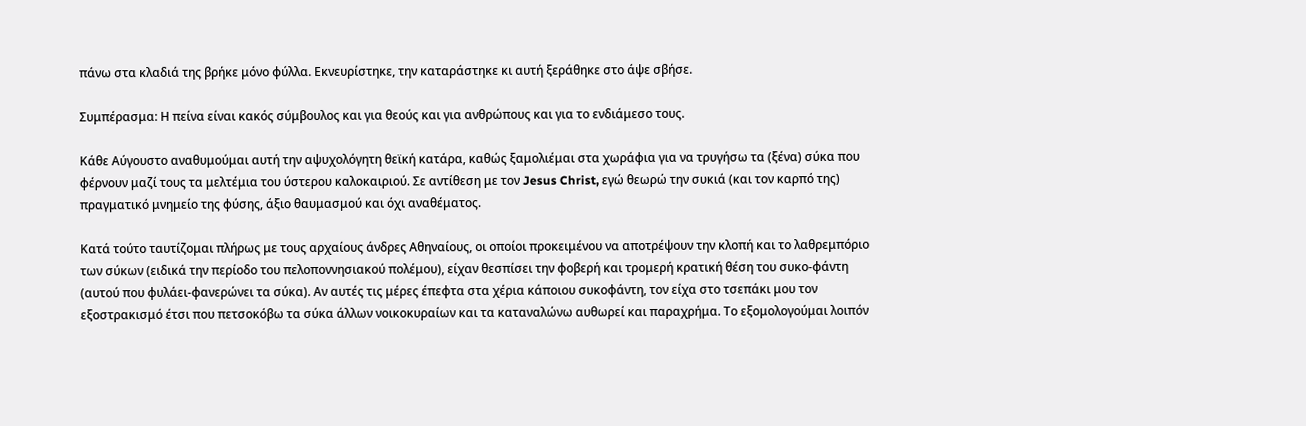πάνω στα κλαδιά της βρήκε μόνο φύλλα. Εκνευρίστηκε, την καταράστηκε κι αυτή ξεράθηκε στο άψε σβήσε.

Συμπέρασμα: Η πείνα είναι κακός σύμβουλος και για θεούς και για ανθρώπους και για το ενδιάμεσο τους.

Κάθε Αύγουστο αναθυμούμαι αυτή την αψυχολόγητη θεϊκή κατάρα, καθώς ξαμολιέμαι στα χωράφια για να τρυγήσω τα (ξένα) σύκα που φέρνουν μαζί τους τα μελτέμια του ύστερου καλοκαιριού. Σε αντίθεση με τον Jesus Christ, εγώ θεωρώ την συκιά (και τον καρπό της) πραγματικό μνημείο της φύσης, άξιο θαυμασμού και όχι αναθέματος.

Κατά τούτο ταυτίζομαι πλήρως με τους αρχαίους άνδρες Αθηναίους, οι οποίοι προκειμένου να αποτρέψουν την κλοπή και το λαθρεμπόριο των σύκων (ειδικά την περίοδο του πελοποννησιακού πολέμου), είχαν θεσπίσει την φοβερή και τρομερή κρατική θέση του συκο-φάντη (αυτού που φυλάει-φανερώνει τα σύκα). Αν αυτές τις μέρες έπεφτα στα χέρια κάποιου συκοφάντη, τον είχα στο τσεπάκι μου τον εξοστρακισμό έτσι που πετσοκόβω τα σύκα άλλων νοικοκυραίων και τα καταναλώνω αυθωρεί και παραχρήμα. Το εξομολογούμαι λοιπόν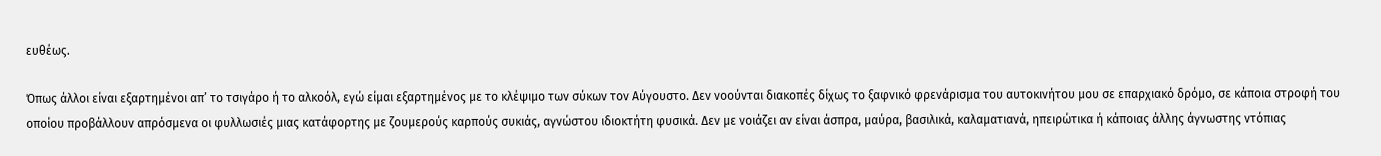ευθέως.

Όπως άλλοι είναι εξαρτημένοι απ’ το τσιγάρο ή το αλκοόλ, εγώ είμαι εξαρτημένος με το κλέψιμο των σύκων τον Αύγουστο. Δεν νοούνται διακοπές δίχως το ξαφνικό φρενάρισμα του αυτοκινήτου μου σε επαρχιακό δρόμο, σε κάποια στροφή του οποίου προβάλλουν απρόσμενα οι φυλλωσιές μιας κατάφορτης με ζουμερούς καρπούς συκιάς, αγνώστου ιδιοκτήτη φυσικά. Δεν με νοιάζει αν είναι άσπρα, μαύρα, βασιλικά, καλαματιανά, ηπειρώτικα ή κάποιας άλλης άγνωστης ντόπιας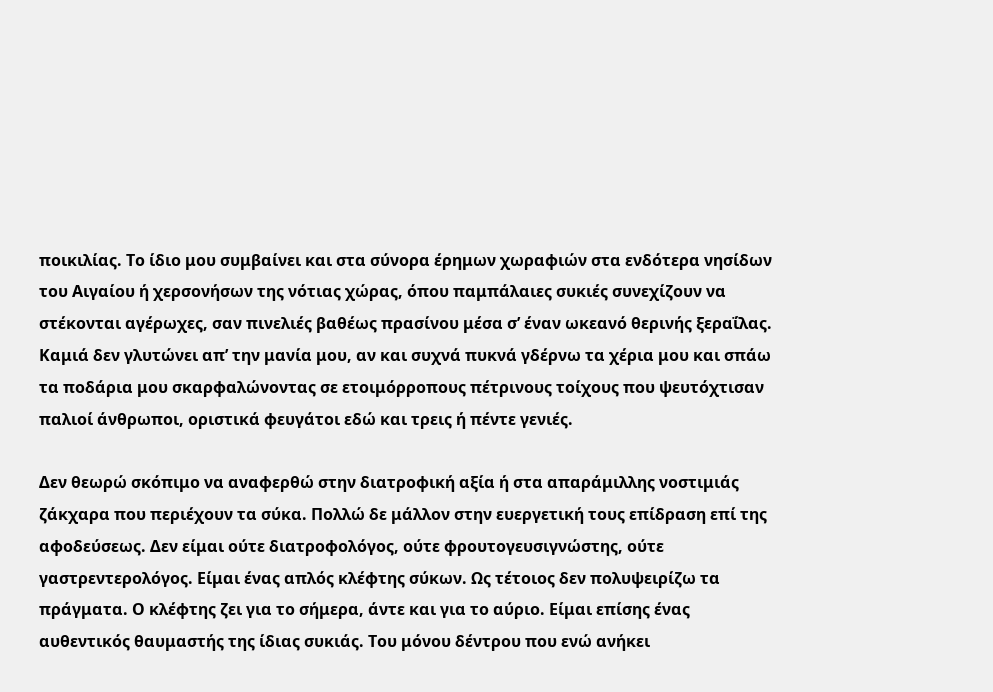ποικιλίας. Το ίδιο μου συμβαίνει και στα σύνορα έρημων χωραφιών στα ενδότερα νησίδων του Αιγαίου ή χερσονήσων της νότιας χώρας, όπου παμπάλαιες συκιές συνεχίζουν να στέκονται αγέρωχες, σαν πινελιές βαθέως πρασίνου μέσα σ’ έναν ωκεανό θερινής ξεραΐλας. Καμιά δεν γλυτώνει απ’ την μανία μου, αν και συχνά πυκνά γδέρνω τα χέρια μου και σπάω τα ποδάρια μου σκαρφαλώνοντας σε ετοιμόρροπους πέτρινους τοίχους που ψευτόχτισαν παλιοί άνθρωποι, οριστικά φευγάτοι εδώ και τρεις ή πέντε γενιές.

Δεν θεωρώ σκόπιμο να αναφερθώ στην διατροφική αξία ή στα απαράμιλλης νοστιμιάς ζάκχαρα που περιέχουν τα σύκα. Πολλώ δε μάλλον στην ευεργετική τους επίδραση επί της αφοδεύσεως. Δεν είμαι ούτε διατροφολόγος, ούτε φρουτογευσιγνώστης, ούτε γαστρεντερολόγος. Είμαι ένας απλός κλέφτης σύκων. Ως τέτοιος δεν πολυψειρίζω τα πράγματα. Ο κλέφτης ζει για το σήμερα, άντε και για το αύριο. Είμαι επίσης ένας αυθεντικός θαυμαστής της ίδιας συκιάς. Του μόνου δέντρου που ενώ ανήκει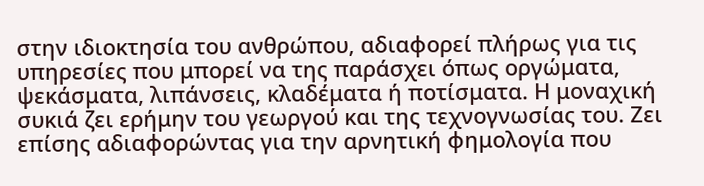στην ιδιοκτησία του ανθρώπου, αδιαφορεί πλήρως για τις υπηρεσίες που μπορεί να της παράσχει όπως οργώματα, ψεκάσματα, λιπάνσεις, κλαδέματα ή ποτίσματα. Η μοναχική συκιά ζει ερήμην του γεωργού και της τεχνογνωσίας του. Ζει επίσης αδιαφορώντας για την αρνητική φημολογία που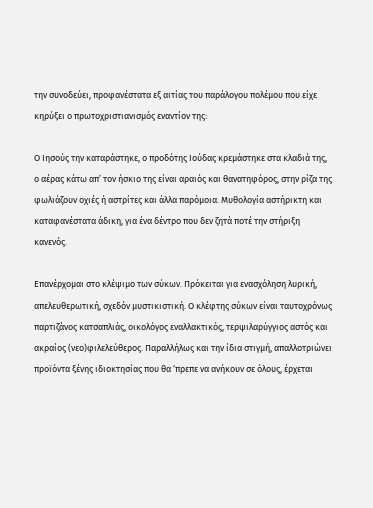την συνοδεύει, προφανέστατα εξ αιτίας του παράλογου πολέμου που είχε κηρύξει ο πρωτοχριστιανισμός εναντίον της:

Ο Ιησούς την καταράστηκε, ο προδότης Ιούδας κρεμάστηκε στα κλαδιά της, ο αέρας κάτω απ’ τον ήσκιο της είναι αραιός και θανατηφόρος, στην ρίζα της φωλιάζουν οχιές ή αστρίτες και άλλα παρόμοια. Μυθολογία αστήρικτη και καταφανέστατα άδικη, για ένα δέντρο που δεν ζητά ποτέ την στήριξη κανενός.

Επανέρχομαι στο κλέψιμο των σύκων. Πρόκειται για ενασχόληση λυρική, απελευθερωτική, σχεδόν μυστικιστική. Ο κλέφτης σύκων είναι ταυτοχρόνως παρτιζάνος κατσαπλιάς, οικολόγος εναλλακτικός, τερψιλαρύγγιος αστός και ακραίος (νεο)φιλελεύθερος. Παραλλήλως και την ίδια στιγμή, απαλλοτριώνει προϊόντα ξένης ιδιοκτησίας που θα ‘πρεπε να ανήκουν σε όλους, έρχεται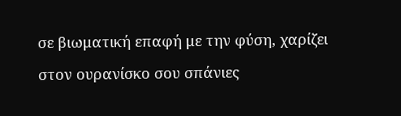σε βιωματική επαφή με την φύση, χαρίζει στον ουρανίσκο σου σπάνιες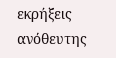εκρήξεις ανόθευτης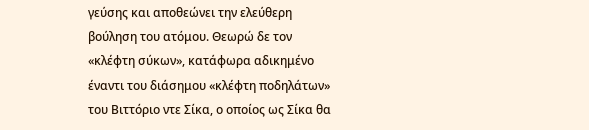γεύσης και αποθεώνει την ελεύθερη βούληση του ατόμου. Θεωρώ δε τον «κλέφτη σύκων», κατάφωρα αδικημένο έναντι του διάσημου «κλέφτη ποδηλάτων» του Βιττόριο ντε Σίκα, ο οποίος ως Σίκα θα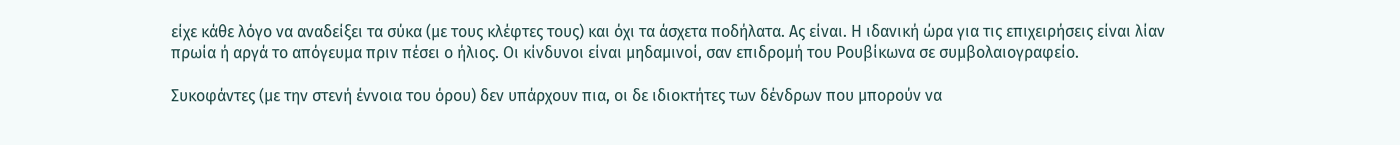είχε κάθε λόγο να αναδείξει τα σύκα (με τους κλέφτες τους) και όχι τα άσχετα ποδήλατα. Ας είναι. Η ιδανική ώρα για τις επιχειρήσεις είναι λίαν πρωία ή αργά το απόγευμα πριν πέσει ο ήλιος. Οι κίνδυνοι είναι μηδαμινοί, σαν επιδρομή του Ρουβίκωνα σε συμβολαιογραφείο.

Συκοφάντες (με την στενή έννοια του όρου) δεν υπάρχουν πια, οι δε ιδιοκτήτες των δένδρων που μπορούν να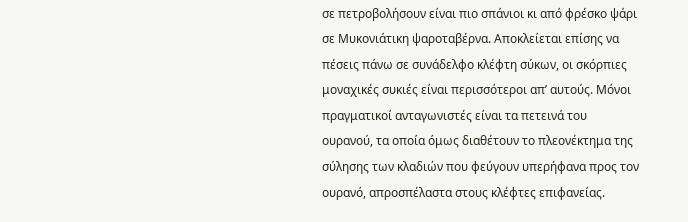σε πετροβολήσουν είναι πιο σπάνιοι κι από φρέσκο ψάρι σε Μυκονιάτικη ψαροταβέρνα. Αποκλείεται επίσης να πέσεις πάνω σε συνάδελφο κλέφτη σύκων, οι σκόρπιες μοναχικές συκιές είναι περισσότεροι απ’ αυτούς. Μόνοι πραγματικοί ανταγωνιστές είναι τα πετεινά του ουρανού, τα οποία όμως διαθέτουν το πλεονέκτημα της σύλησης των κλαδιών που φεύγουν υπερήφανα προς τον ουρανό, απροσπέλαστα στους κλέφτες επιφανείας.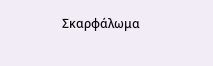Σκαρφάλωμα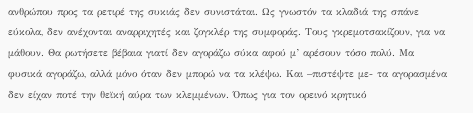ανθρώπου προς τα ρετιρέ της συκιάς δεν συνιστάται. Ως γνωστόν τα κλαδιά της σπάνε εύκολα, δεν ανέχονται αναρριχητές και ζογκλέρ της συμφοράς. Τους γκρεμοτσακίζουν, για να μάθουν. Θα ρωτήσετε βέβαια γιατί δεν αγοράζω σύκα αφού μ’ αρέσουν τόσο πολύ. Μα φυσικά αγοράζω, αλλά μόνο όταν δεν μπορώ να τα κλέψω. Και –πιστέψτε με- τα αγορασμένα δεν είχαν ποτέ την θεϊκή αύρα των κλεμμένων. Όπως για τον ορεινό κρητικό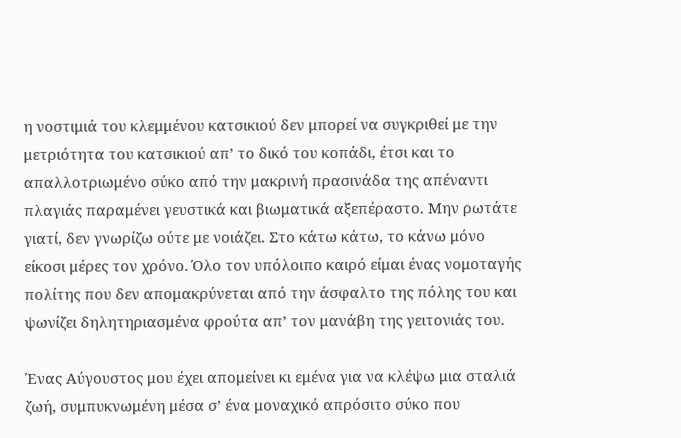η νοστιμιά του κλεμμένου κατσικιού δεν μπορεί να συγκριθεί με την μετριότητα του κατσικιού απ’ το δικό του κοπάδι, έτσι και το απαλλοτριωμένο σύκο από την μακρινή πρασινάδα της απέναντι πλαγιάς παραμένει γευστικά και βιωματικά αξεπέραστο. Μην ρωτάτε γιατί, δεν γνωρίζω ούτε με νοιάζει. Στο κάτω κάτω, το κάνω μόνο είκοσι μέρες τον χρόνο. Όλο τον υπόλοιπο καιρό είμαι ένας νομοταγής πολίτης που δεν απομακρύνεται από την άσφαλτο της πόλης του και ψωνίζει δηλητηριασμένα φρούτα απ’ τον μανάβη της γειτονιάς του.

Ένας Αύγουστος μου έχει απομείνει κι εμένα για να κλέψω μια σταλιά ζωή, συμπυκνωμένη μέσα σ’ ένα μοναχικό απρόσιτο σύκο που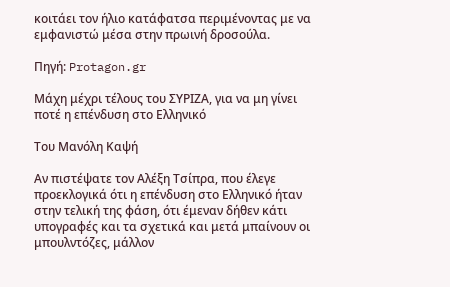κοιτάει τον ήλιο κατάφατσα περιμένοντας με να εμφανιστώ μέσα στην πρωινή δροσούλα.

Πηγή: Protagon.gr

Μάχη μέχρι τέλους του ΣΥΡΙΖΑ, για να μη γίνει ποτέ η επένδυση στο Ελληνικό

Του Μανόλη Καψή

Αν πιστέψατε τον Αλέξη Τσίπρα, που έλεγε προεκλογικά ότι η επένδυση στο Ελληνικό ήταν στην τελική της φάση, ότι έμεναν δήθεν κάτι υπογραφές και τα σχετικά και μετά μπαίνουν οι μπουλντόζες, μάλλον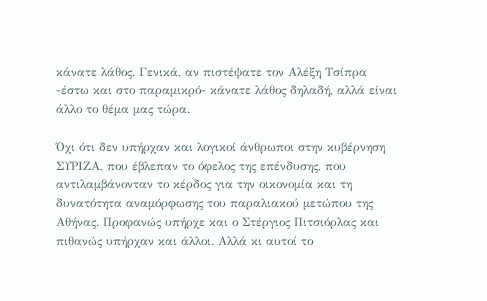κάνατε λάθος. Γενικά, αν πιστέψατε τον Αλέξη Τσίπρα -έστω και στο παραμικρό- κάνατε λάθος δηλαδή, αλλά είναι άλλο το θέμα μας τώρα.

Όχι ότι δεν υπήρχαν και λογικοί άνθρωποι στην κυβέρνηση ΣΥΡΙΖΑ, που έβλεπαν το όφελος της επένδυσης, που αντιλαμβάνονταν το κέρδος για την οικονομία και τη δυνατότητα αναμόρφωσης του παραλιακού μετώπου της Αθήνας. Προφανώς υπήρχε και ο Στέργιος Πιτσιόρλας και πιθανώς υπήρχαν και άλλοι. Αλλά κι αυτοί το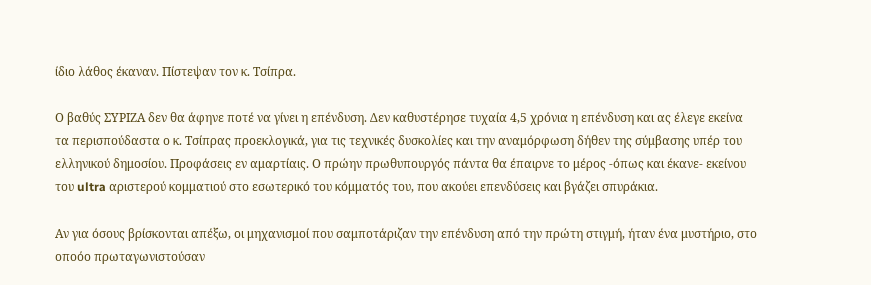ίδιο λάθος έκαναν. Πίστεψαν τον κ. Τσίπρα.

Ο βαθύς ΣΥΡΙΖΑ δεν θα άφηνε ποτέ να γίνει η επένδυση. Δεν καθυστέρησε τυχαία 4,5 χρόνια η επένδυση και ας έλεγε εκείνα τα περισπούδαστα ο κ. Τσίπρας προεκλογικά, για τις τεχνικές δυσκολίες και την αναμόρφωση δήθεν της σύμβασης υπέρ του ελληνικού δημοσίου. Προφάσεις εν αμαρτίαις. Ο πρώην πρωθυπουργός πάντα θα έπαιρνε το μέρος -όπως και έκανε- εκείνου του ultra αριστερού κομματιού στο εσωτερικό του κόμματός του, που ακούει επενδύσεις και βγάζει σπυράκια.

Αν για όσους βρίσκονται απέξω, οι μηχανισμοί που σαμποτάριζαν την επένδυση από την πρώτη στιγμή, ήταν ένα μυστήριο, στο οποόο πρωταγωνιστούσαν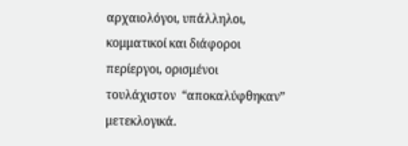αρχαιολόγοι, υπάλληλοι, κομματικοί και διάφοροι περίεργοι, ορισμένοι τουλάχιστον  “αποκαλύφθηκαν” μετεκλογικά.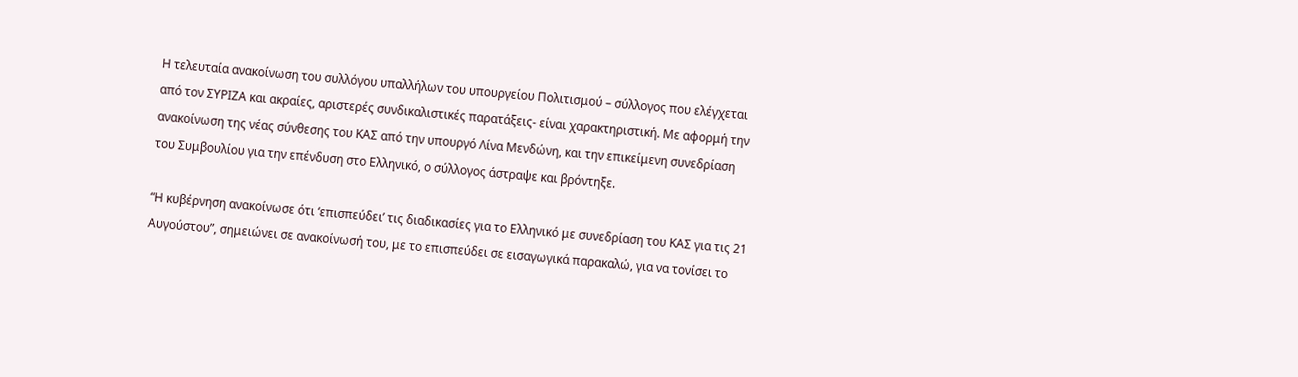Η τελευταία ανακοίνωση του συλλόγου υπαλλήλων του υπουργείου Πολιτισμού – σύλλογος που ελέγχεται από τον ΣΥΡΙΖΑ και ακραίες, αριστερές συνδικαλιστικές παρατάξεις- είναι χαρακτηριστική. Με αφορμή την ανακοίνωση της νέας σύνθεσης του ΚΑΣ από την υπουργό Λίνα Μενδώνη, και την επικείμενη συνεδρίαση του Συμβουλίου για την επένδυση στο Ελληνικό, ο σύλλογος άστραψε και βρόντηξε.

“Η κυβέρνηση ανακοίνωσε ότι ‘επισπεύδει’ τις διαδικασίες για το Ελληνικό με συνεδρίαση του ΚΑΣ για τις 21 Αυγούστου”, σημειώνει σε ανακοίνωσή του, με το επισπεύδει σε εισαγωγικά παρακαλώ, για να τονίσει το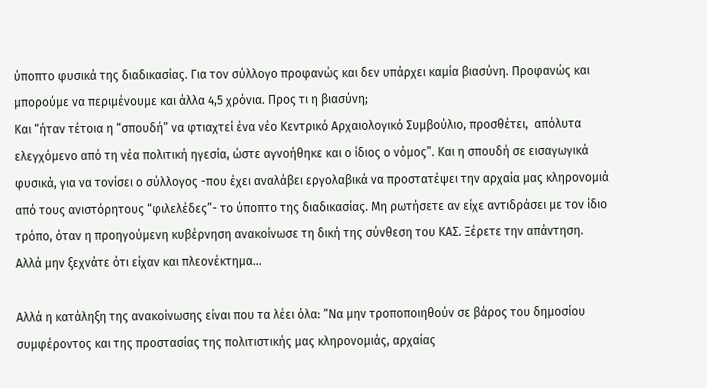ύποπτο φυσικά της διαδικασίας. Για τον σύλλογο προφανώς και δεν υπάρχει καμία βιασύνη. Προφανώς και μπορούμε να περιμένουμε και άλλα 4,5 χρόνια. Προς τι η βιασύνη;
Και “ήταν τέτοια η “σπουδή” να φτιαχτεί ένα νέο Κεντρικό Αρχαιολογικό Συμβούλιο, προσθέτει,  απόλυτα ελεγχόμενο από τη νέα πολιτική ηγεσία, ώστε αγνοήθηκε και ο ίδιος ο νόμος”. Και η σπουδή σε εισαγωγικά φυσικά, για να τονίσει ο σύλλογος -που έχει αναλάβει εργολαβικά να προστατέψει την αρχαία μας κληρονομιά από τους ανιστόρητους “φιλελέδες”- το ύποπτο της διαδικασίας. Μη ρωτήσετε αν είχε αντιδράσει με τον ίδιο τρόπο, όταν η προηγούμενη κυβέρνηση ανακοίνωσε τη δική της σύνθεση του ΚΑΣ. Ξέρετε την απάντηση. Αλλά μην ξεχνάτε ότι είχαν και πλεονέκτημα…

Αλλά η κατάληξη της ανακοίνωσης είναι που τα λέει όλα: “Να μην τροποποιηθούν σε βάρος του δημοσίου συμφέροντος και της προστασίας της πολιτιστικής μας κληρονομιάς, αρχαίας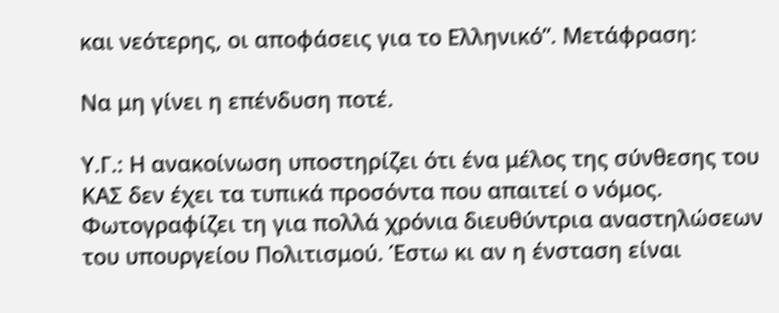και νεότερης, οι αποφάσεις για το Ελληνικό”. Μετάφραση:

Να μη γίνει η επένδυση ποτέ.

Υ.Γ.: Η ανακοίνωση υποστηρίζει ότι ένα μέλος της σύνθεσης του ΚΑΣ δεν έχει τα τυπικά προσόντα που απαιτεί ο νόμος. Φωτογραφίζει τη για πολλά χρόνια διευθύντρια αναστηλώσεων του υπουργείου Πολιτισμού. Έστω κι αν η ένσταση είναι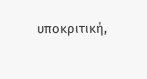υποκριτική,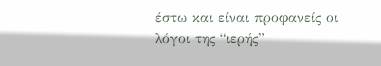έστω και είναι προφανείς οι λόγοι της “ιερής”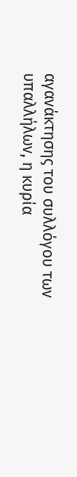αγανάκτησης του συλλόγου των υπαλλήλων, η κυρία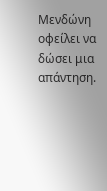Μενδώνη οφείλει να δώσει μια απάντηση.